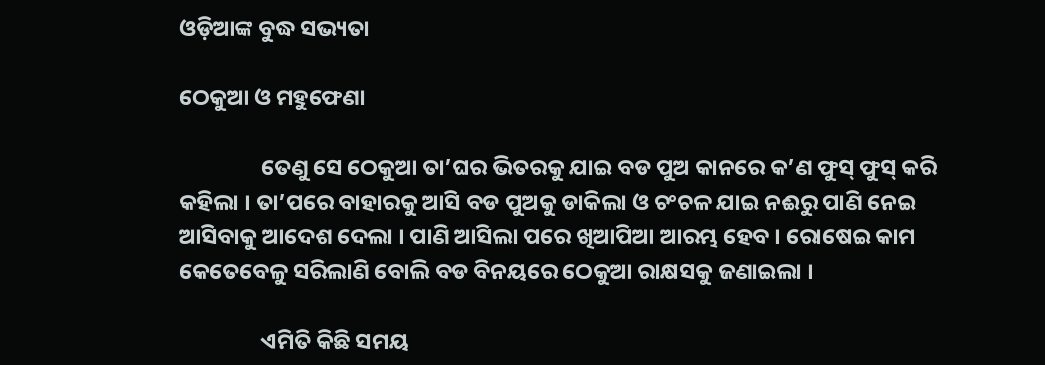ଓଡ଼ିଆଙ୍କ ବୁଦ୍ଧ ସଭ୍ୟତା

ଠେକୁଆ ଓ ମହୁଫେଣା

                ତେଣୁ ସେ ଠେକୁଆ ତା’ଘର ଭିତରକୁ ଯାଇ ବଡ ପୁଅ କାନରେ କ’ଣ ଫୁସ୍ ଫୁସ୍ କରି କହିଲା । ତା’ପରେ ବାହାରକୁ ଆସି ବଡ ପୁଅକୁ ଡାକିଲା ଓ ଚଂଚଳ ଯାଇ ନଈରୁ ପାଣି ନେଇ ଆସିବାକୁ ଆଦେଶ ଦେଲା । ପାଣି ଆସିଲା ପରେ ଖିଆପିଆ ଆରମ୍ଭ ହେବ । ରୋଷେଇ କାମ କେତେବେଳୁ ସରିଲାଣି ବୋଲି ବଡ ବିନୟରେ ଠେକୁଆ ରାକ୍ଷସକୁ ଜଣାଇଲା ।

                ଏମିତି କିଛି ସମୟ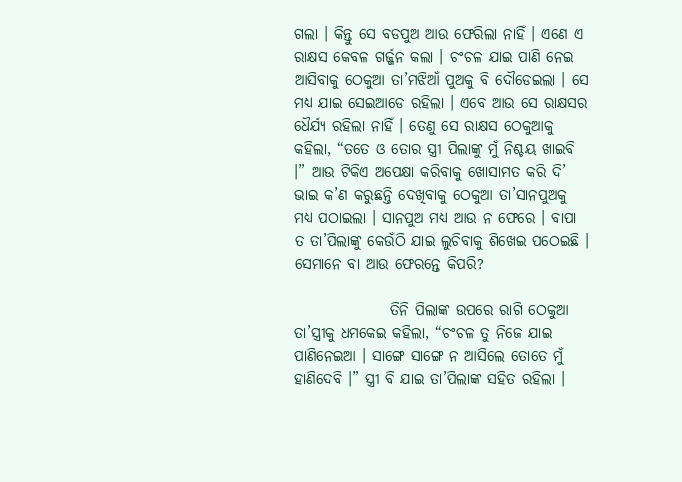ଗଲା । କିନ୍ତୁ ସେ ବଡପୁଅ ଆଉ ଫେରିଲା ନାହିଁ । ଏଣେ ଏ ରାକ୍ଷସ କେବଳ ଗର୍ଜ୍ଜନ କଲା । ଚଂଚଳ ଯାଇ ପାଣି ନେଇ ଆସିବାକୁ ଠେକୁଆ ତା’ମଝିଆଁ ପୁଅକୁ ବି ଦୌଡେଇଲା । ସେ ମଧ୍ୟ ଯାଇ ସେଇଆଡେ ରହିଲା । ଏବେ ଆଉ ସେ ରାକ୍ଷସର ଧୈର୍ଯ୍ୟ ରହିଲା ନାହିଁ । ତେଣୁ ସେ ରାକ୍ଷସ ଠେକୁଆକୁ କହିଲା, “ତତେ ଓ ତୋର ସ୍ତ୍ରୀ ପିଲାଙ୍କୁ ମୁଁ ନିଶ୍ଚୟ ଖାଇବି ।” ଆଉ ଟିକିଏ ଅପେକ୍ଷା କରିବାକୁ ଖୋସାମତ କରି ଦି’ ଭାଇ କ’ଣ କରୁଛନ୍ତି ଦେଖିବାକୁ ଠେକୁଆ ତା’ସାନପୁଅକୁ ମଧ୍ୟ ପଠାଇଲା । ସାନପୁଅ ମଧ୍ୟ ଆଉ ନ ଫେରେ । ବାପା ତ ତା’ପିଲାଙ୍କୁ କେଉଁଠି ଯାଇ ଲୁଚିବାକୁ ଶିଖେଇ ପଠେଇଛି । ସେମାନେ ବା ଆଉ ଫେରନ୍ତେ କିପରି?

                ତିନି ପିଲାଙ୍କ ଉପରେ ରାଗି ଠେକୁଆ ତା’ସ୍ତ୍ରୀକୁ ଧମକେଇ କହିଲା, “ଚଂଚଳ ତୁ ନିଜେ ଯାଇ ପାଣିନେଇଆ । ସାଙ୍ଗେ ସାଙ୍ଗେ ନ ଆସିଲେ ତୋତେ ମୁଁ ହାଣିଦେବି ।” ସ୍ତ୍ରୀ ବି ଯାଇ ତା’ପିଲାଙ୍କ ସହିତ ରହିଲା ।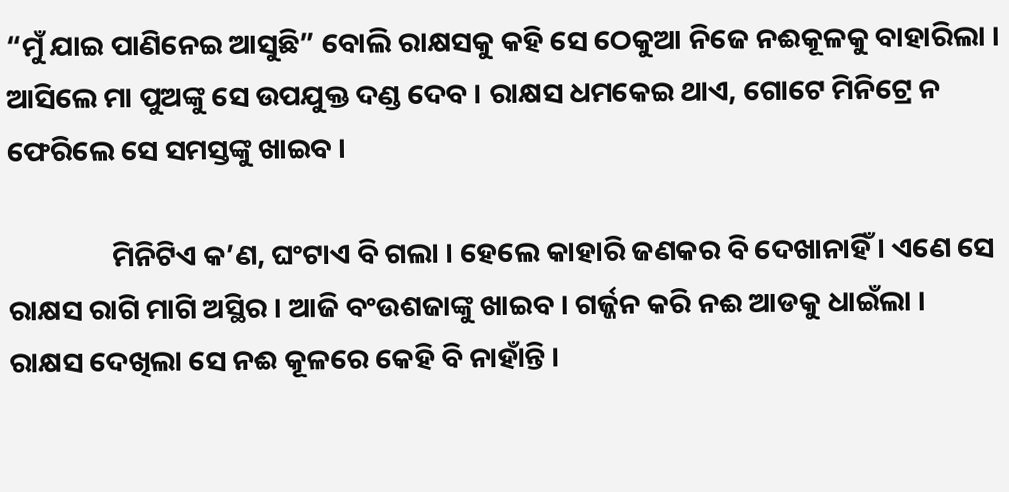“ମୁଁ ଯାଇ ପାଣିନେଇ ଆସୁଛି” ବୋଲି ରାକ୍ଷସକୁ କହି ସେ ଠେକୁଆ ନିଜେ ନଈକୂଳକୁ ବାହାରିଲା । ଆସିଲେ ମା ପୁଅଙ୍କୁ ସେ ଉପଯୁକ୍ତ ଦଣ୍ଡ ଦେବ । ରାକ୍ଷସ ଧମକେଇ ଥାଏ, ଗୋଟେ ମିନିଟ୍ରେ ନ ଫେରିଲେ ସେ ସମସ୍ତଙ୍କୁ ଖାଇବ ।

                ମିନିଟିଏ କ’ଣ, ଘଂଟାଏ ବି ଗଲା । ହେଲେ କାହାରି ଜଣକର ବି ଦେଖାନାହିଁ । ଏଣେ ସେ ରାକ୍ଷସ ରାଗି ମାଗି ଅସ୍ଥିର । ଆଜି ବଂଉଶଜାଙ୍କୁ ଖାଇବ । ଗର୍ଜ୍ଜନ କରି ନଈ ଆଡକୁ ଧାଇଁଲା । ରାକ୍ଷସ ଦେଖିଲା ସେ ନଈ କୂଳରେ କେହି ବି ନାହାଁନ୍ତି ।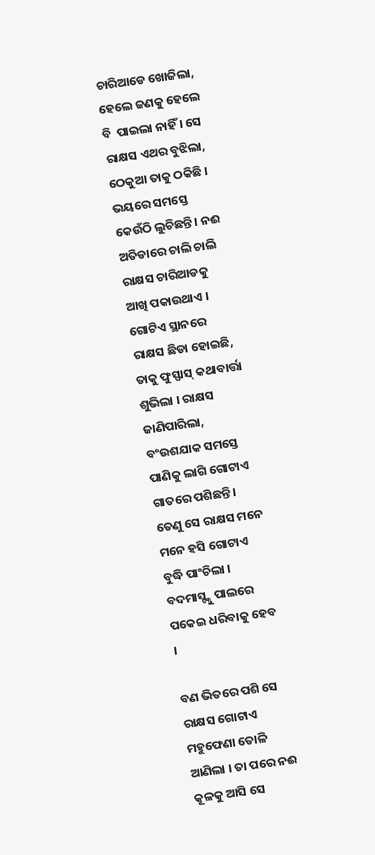ଚାରିଆଡେ ଖୋଜିଲା, ହେଲେ ଜଣକୁ ହେଲେ ବି  ପାଇଲା ନାହିଁ । ସେ ରାକ୍ଷସ ଏଥର ବୁଝିଲା, ଠେକୁଆ ତାକୁ ଠକିଛି । ଭୟରେ ସମସ୍ତେ କେଉଁଠି ଲୁଚିଛନ୍ତି । ନଈ ଅତିଡାରେ ଚାଲି ଚାଲି ରାକ୍ଷସ ଚାରିଆଡକୁ ଆଖି ପକାଉଥାଏ । ଗୋଟିଏ ସ୍ଥାନରେ ରାକ୍ଷସ ଛିଡା ହୋଇଛି, ତାକୁ ଫୁସ୍ଫାସ୍ କଥାବାର୍ତ୍ତା ଶୁଭିଲା । ରାକ୍ଷସ ଜାଣିପାରିଲା, ବଂଉଶଯାକ ସମସ୍ତେ ପାଣିକୁ ଲାଗି ଗୋଟାଏ ଗାତରେ ପଶିଛନ୍ତି । ତେଣୁ ସେ ରାକ୍ଷସ ମନେ ମନେ ହସି ଗୋଟାଏ ବୁଦ୍ଧି ପାଂଚିଲା । ବଦମାସ୍ଙ୍କୁ ପାଲରେ ପକେଇ ଧରିବାକୁ ହେବ ।

ବଣ ଭିତରେ ପଶି ସେ ରାକ୍ଷସ ଗୋଟାଏ ମହୁଫେଣା ତୋଳି ଆଣିଲା । ତା ପରେ ନଈ କୂଳକୁ ଆସି ସେ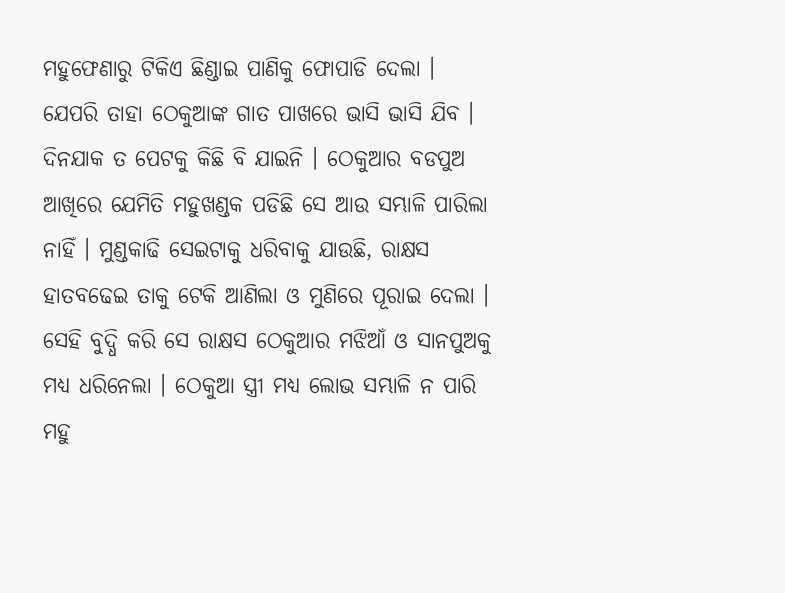ମହୁଫେଣାରୁ ଟିକିଏ ଛିଣ୍ଡାଇ ପାଣିକୁ ଫୋପାଡି ଦେଲା । ଯେପରି ତାହା ଠେକୁଆଙ୍କ ଗାତ ପାଖରେ ଭାସି ଭାସି ଯିବ । ଦିନଯାକ ତ ପେଟକୁ କିଛି ବି ଯାଇନି । ଠେକୁଆର ବଡପୁଅ ଆଖିରେ ଯେମିତି ମହୁଖଣ୍ଡକ ପଡିଛି ସେ ଆଉ ସମ୍ଭାଳି ପାରିଲା ନାହିଁ । ମୁଣ୍ଡକାଢି ସେଇଟାକୁ ଧରିବାକୁ ଯାଉଛି, ରାକ୍ଷସ ହାତବଢେଇ ତାକୁ ଟେକି ଆଣିଲା ଓ ମୁଣିରେ ପୂରାଇ ଦେଲା । ସେହି ବୁଦ୍ଧି କରି ସେ ରାକ୍ଷସ ଠେକୁଆର ମଝିଆଁ ଓ ସାନପୁଅକୁ ମଧ୍ୟ ଧରିନେଲା । ଠେକୁଆ ସ୍ତ୍ରୀ ମଧ୍ୟ ଲୋଭ ସମ୍ଭାଳି ନ ପାରି ମହୁ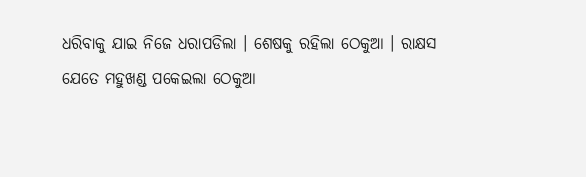ଧରିବାକୁ ଯାଇ ନିଜେ ଧରାପଡିଲା । ଶେଷକୁ ରହିଲା ଠେକୁଆ । ରାକ୍ଷସ ଯେତେ ମହୁଖଣ୍ଡ ପକେଇଲା ଠେକୁଆ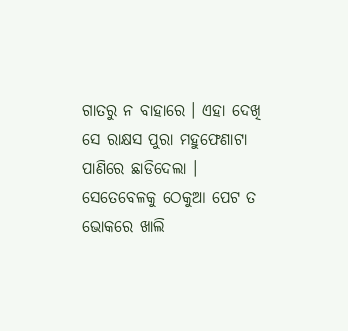ଗାତରୁ ନ ବାହାରେ । ଏହା ଦେଖି ସେ ରାକ୍ଷସ ପୁରା ମହୁଫେଣାଟା ପାଣିରେ ଛାଡିଦେଲା । ସେତେବେଳକୁ ଠେକୁଆ ପେଟ ତ ଭୋକରେ ଖାଲି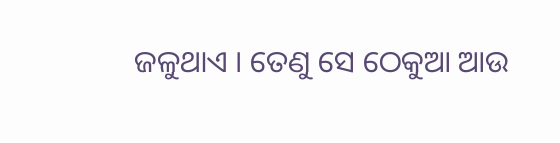ଜଳୁଥାଏ । ତେଣୁ ସେ ଠେକୁଆ ଆଉ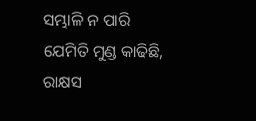ସମ୍ଭାଳି ନ ପାରି ଯେମିତି ମୁଣ୍ଡ କାଢିଛି, ରାକ୍ଷସ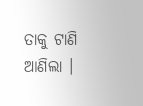ତାକୁ ଟାଣି ଆଣିଲା ।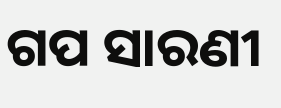ଗପ ସାରଣୀ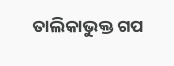ତାଲିକାଭୁକ୍ତ ଗପ